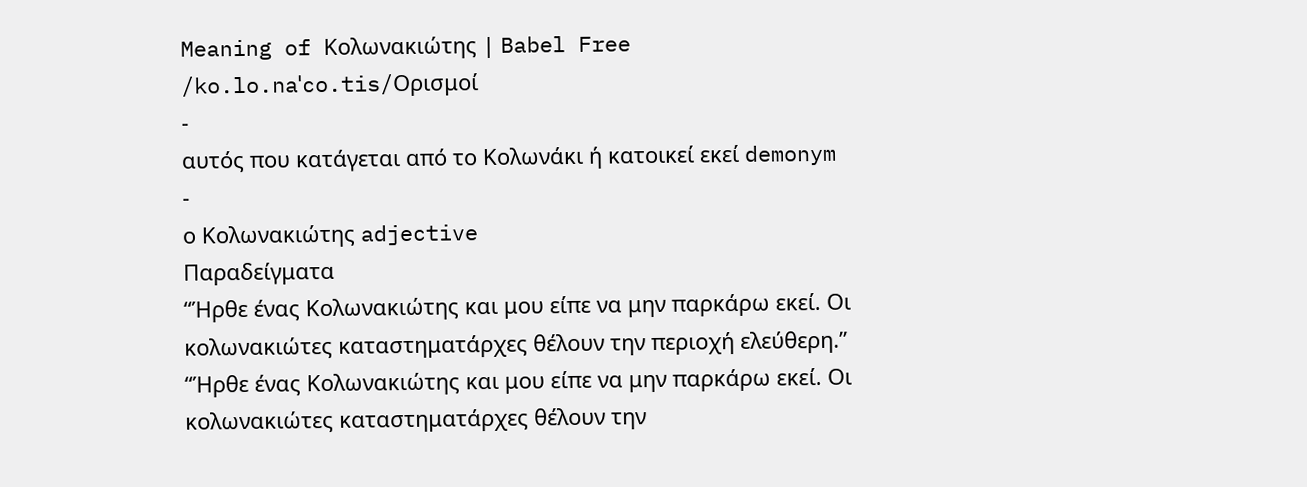Meaning of Κολωνακιώτης | Babel Free
/ko.lo.naˈco.tis/Ορισμοί
-
αυτός που κατάγεται από το Κολωνάκι ή κατοικεί εκεί demonym
-
ο Κολωνακιώτης adjective
Παραδείγματα
“Ήρθε ένας Κολωνακιώτης και μου είπε να μην παρκάρω εκεί. Οι κολωνακιώτες καταστηματάρχες θέλουν την περιοχή ελεύθερη.”
“Ήρθε ένας Κολωνακιώτης και μου είπε να μην παρκάρω εκεί. Οι κολωνακιώτες καταστηματάρχες θέλουν την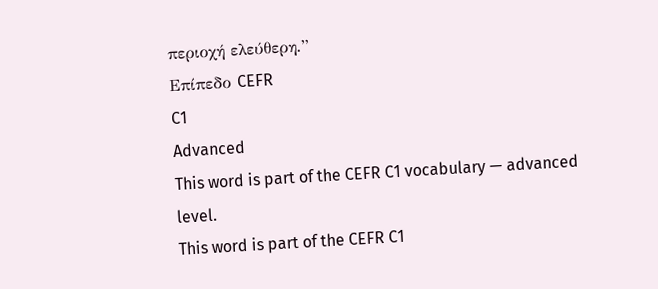περιοχή ελεύθερη.”
Επίπεδο CEFR
C1
Advanced
This word is part of the CEFR C1 vocabulary — advanced level.
This word is part of the CEFR C1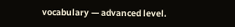vocabulary — advanced level.